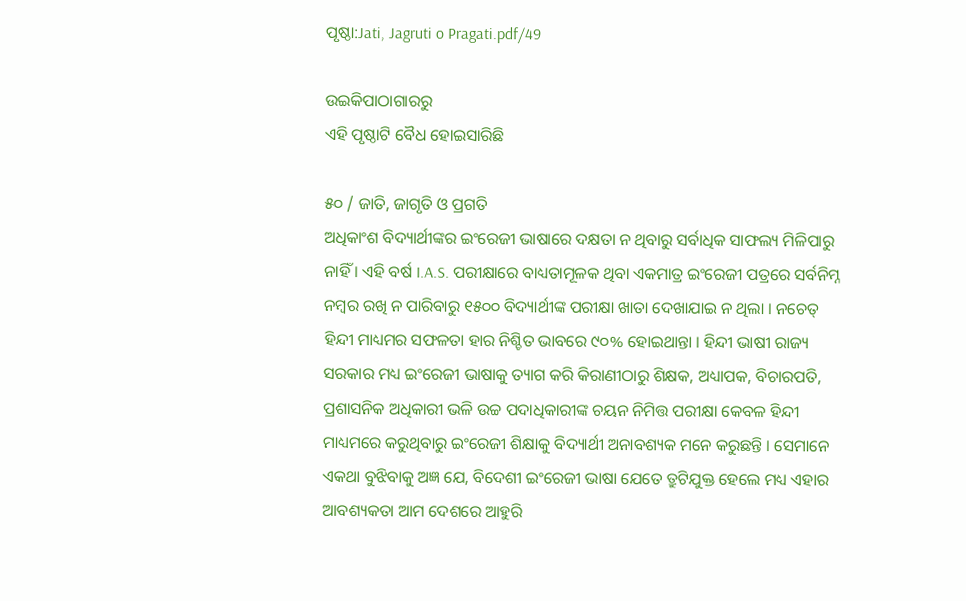ପୃଷ୍ଠା:Jati, Jagruti o Pragati.pdf/49

ଉଇକିପାଠାଗାର‌ରୁ
ଏହି ପୃଷ୍ଠାଟି ବୈଧ ହୋଇସାରିଛି

୫୦ / ଜାତି, ଜାଗୃତି ଓ ପ୍ରଗତି
ଅଧିକାଂଶ ବିଦ୍ୟାର୍ଥୀଙ୍କର ଇଂରେଜୀ ଭାଷାରେ ଦକ୍ଷତା ନ ଥିବାରୁ ସର୍ବାଧିକ ସାଫଲ୍ୟ ମିଳିପାରୁ ନାହିଁ । ଏହି ବର୍ଷ I.A.S. ପରୀକ୍ଷାରେ ବାଧ୍ୟତାମୂଳକ ଥିବା ଏକମାତ୍ର ଇଂରେଜୀ ପତ୍ରରେ ସର୍ବନିମ୍ନ ନମ୍ବର ରଖି ନ ପାରିବାରୁ ୧୫୦୦ ବିଦ୍ୟାର୍ଥୀଙ୍କ ପରୀକ୍ଷା ଖାତା ଦେଖାଯାଇ ନ ଥିଲା । ନଚେତ୍ ହିନ୍ଦୀ ମାଧ୍ୟମର ସଫଳତା ହାର ନିଶ୍ଚିତ ଭାବରେ ୯୦% ହୋଇଥାନ୍ତା । ହିନ୍ଦୀ ଭାଷୀ ରାଜ୍ୟ ସରକାର ମଧ୍ୟ ଇଂରେଜୀ ଭାଷାକୁ ତ୍ୟାଗ କରି କିରାଣୀଠାରୁ ଶିକ୍ଷକ, ଅଧ୍ୟାପକ, ବିଚାରପତି, ପ୍ରଶାସନିକ ଅଧିକାରୀ ଭଳି ଉଚ୍ଚ ପଦାଧିକାରୀଙ୍କ ଚୟନ ନିମିତ୍ତ ପରୀକ୍ଷା କେବଳ ହିନ୍ଦୀ ମାଧ୍ୟମରେ କରୁଥିବାରୁ ଇଂରେଜୀ ଶିକ୍ଷାକୁ ବିଦ୍ୟାର୍ଥୀ ଅନାବଶ୍ୟକ ମନେ କରୁଛନ୍ତି । ସେମାନେ ଏକଥା ବୁଝିବାକୁ ଅଜ୍ଞ ଯେ, ବିଦେଶୀ ଇଂରେଜୀ ଭାଷା ଯେତେ ତ୍ରୁଟିଯୁକ୍ତ ହେଲେ ମଧ୍ୟ ଏହାର ଆବଶ୍ୟକତା ଆମ ଦେଶରେ ଆହୁରି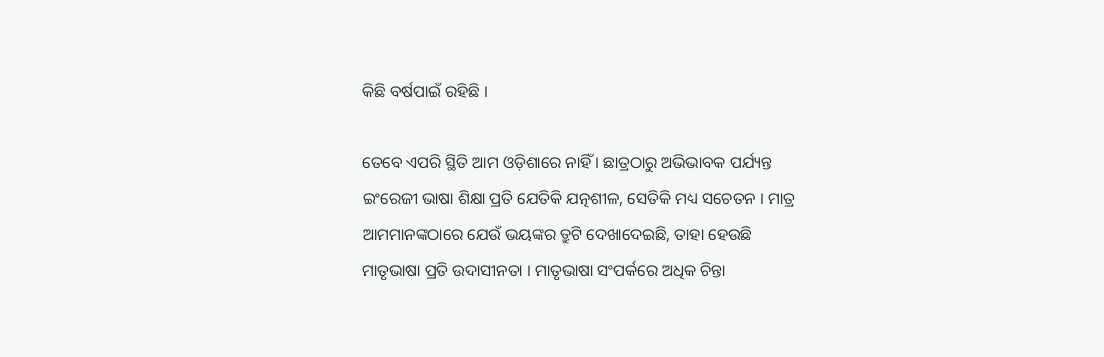କିଛି ବର୍ଷପାଇଁ ରହିଛି ।

ତେବେ ଏପରି ସ୍ଥିତି ଆମ ଓଡ଼ିଶାରେ ନାହିଁ । ଛାତ୍ରଠାରୁ ଅଭିଭାବକ ପର୍ଯ୍ୟନ୍ତ ଇଂରେଜୀ ଭାଷା ଶିକ୍ଷା ପ୍ରତି ଯେତିକି ଯତ୍ନଶୀଳ, ସେତିକି ମଧ୍ୟ ସଚେତନ । ମାତ୍ର ଆମମାନଙ୍କଠାରେ ଯେଉଁ ଭୟଙ୍କର ତ୍ରୁଟି ଦେଖାଦେଇଛି, ତାହା ହେଉଛି ମାତୃଭାଷା ପ୍ରତି ଉଦାସୀନତା । ମାତୃଭାଷା ସଂପର୍କରେ ଅଧିକ ଚିନ୍ତା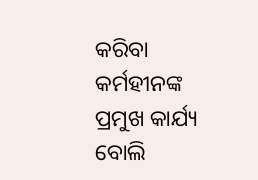କରିବା କର୍ମହୀନଙ୍କ ପ୍ରମୁଖ କାର୍ଯ୍ୟ ବୋଲି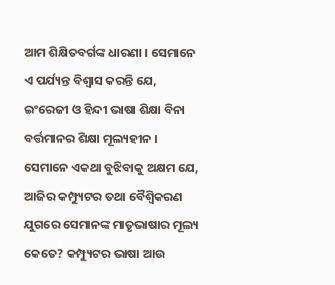ଆମ ଶିକ୍ଷିତବର୍ଗଙ୍କ ଧାରଣା । ସେମାନେ ଏ ପର୍ଯ୍ୟନ୍ତ ବିଶ୍ୱାସ କରନ୍ତି ଯେ, ଇଂରେଜୀ ଓ ହିନ୍ଦୀ ଭାଷା ଶିକ୍ଷା ବିନା ବର୍ତ୍ତମାନର ଶିକ୍ଷା ମୂଲ୍ୟହୀନ । ସେମାନେ ଏକଥା ବୁଝିବାକୁ ଅକ୍ଷମ ଯେ, ଆଜିର କମ୍ପ୍ୟୁଟର ତଥା ବୈଶ୍ୱିକରଣ ଯୁଗରେ ସେମାନଙ୍କ ମାତୃଭାଷାର ମୂଲ୍ୟ କେତେ? କମ୍ପ୍ୟୁଟର ଭାଷା ଆଉ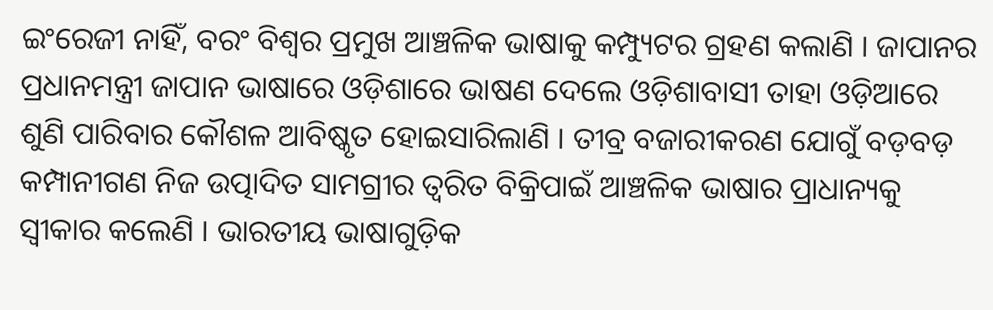ଇଂରେଜୀ ନାହିଁ, ବରଂ ବିଶ୍ୱର ପ୍ରମୁଖ ଆଞ୍ଚଳିକ ଭାଷାକୁ କମ୍ପ୍ୟୁଟର ଗ୍ରହଣ କଲାଣି । ଜାପାନର ପ୍ରଧାନମନ୍ତ୍ରୀ ଜାପାନ ଭାଷାରେ ଓଡ଼ିଶାରେ ଭାଷଣ ଦେଲେ ଓଡ଼ିଶାବାସୀ ତାହା ଓଡ଼ିଆରେ ଶୁଣି ପାରିବାର କୌଶଳ ଆବିଷ୍କୃତ ହୋଇସାରିଲାଣି । ତୀବ୍ର ବଜାରୀକରଣ ଯୋଗୁଁ ବଡ଼ବଡ଼ କମ୍ପାନୀଗଣ ନିଜ ଉତ୍ପାଦିତ ସାମଗ୍ରୀର ତ୍ୱରିତ ବିକ୍ରିପାଇଁ ଆଞ୍ଚଳିକ ଭାଷାର ପ୍ରାଧାନ୍ୟକୁ ସ୍ୱୀକାର କଲେଣି । ଭାରତୀୟ ଭାଷାଗୁଡ଼ିକ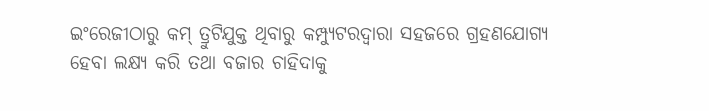ଇଂରେଜୀଠାରୁ କମ୍ ତ୍ରୁଟିଯୁକ୍ତ ଥିବାରୁ କମ୍ପ୍ୟୁଟରଦ୍ୱାରା ସହଜରେ ଗ୍ରହଣଯୋଗ୍ୟ ହେବା ଲକ୍ଷ୍ୟ କରି ତଥା ବଜାର ଚାହିଦାକୁ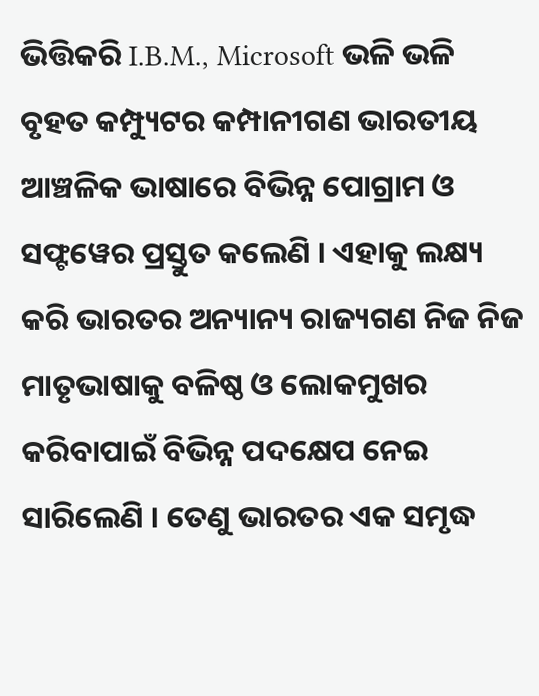ଭିତ୍ତିକରି I.B.M., Microsoft ଭଳି ଭଳି ବୃହତ କମ୍ପ୍ୟୁଟର କମ୍ପାନୀଗଣ ଭାରତୀୟ ଆଞ୍ଚଳିକ ଭାଷାରେ ବିଭିନ୍ନ ପୋଗ୍ରାମ ଓ ସଫ୍ଟୱେର ପ୍ରସ୍ତୁତ କଲେଣି । ଏହାକୁ ଲକ୍ଷ୍ୟ କରି ଭାରତର ଅନ୍ୟାନ୍ୟ ରାଜ୍ୟଗଣ ନିଜ ନିଜ ମାତୃଭାଷାକୁ ବଳିଷ୍ଠ ଓ ଲୋକମୁଖର କରିବାପାଇଁ ବିଭିନ୍ନ ପଦକ୍ଷେପ ନେଇ ସାରିଲେଣି । ତେଣୁ ଭାରତର ଏକ ସମୃଦ୍ଧ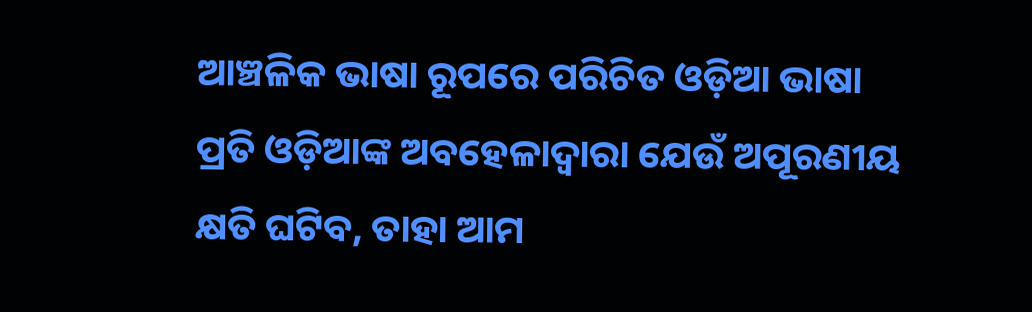ଆଞ୍ଚଳିକ ଭାଷା ରୂପରେ ପରିଚିତ ଓଡ଼ିଆ ଭାଷା ପ୍ରତି ଓଡ଼ିଆଙ୍କ ଅବହେଳାଦ୍ୱାରା ଯେଉଁ ଅପୂରଣୀୟ କ୍ଷତି ଘଟିବ, ତାହା ଆମ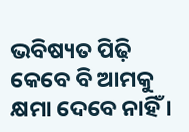ଭବିଷ୍ୟତ ପିଢ଼ି କେବେ ବି ଆମକୁ କ୍ଷମା ଦେବେ ନାହିଁ ।